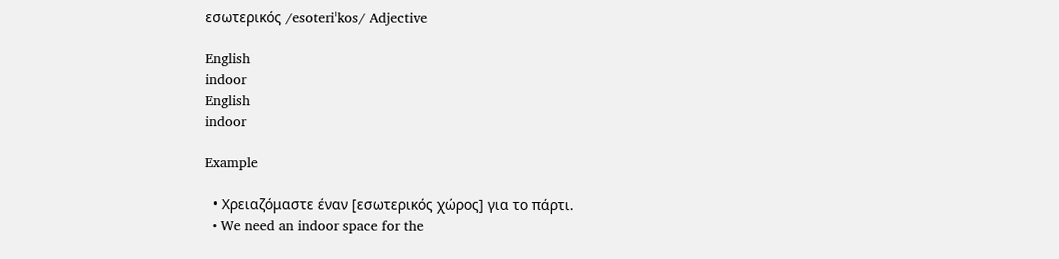εσωτερικός /esoteriˈkos/ Adjective

English
indoor
English
indoor

Example

  • Χρειαζόμαστε έναν [εσωτερικός χώρος] για το πάρτι.
  • We need an indoor space for the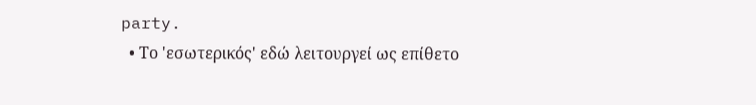party.
  • Το 'εσωτερικός' εδώ λειτουργεί ως επίθετο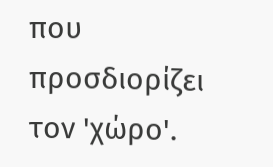που προσδιορίζει τον 'χώρο'.